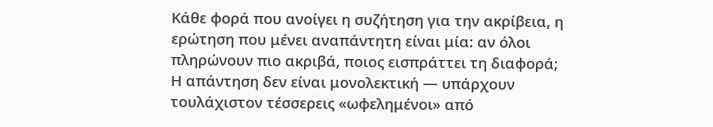Κάθε φορά που ανοίγει η συζήτηση για την ακρίβεια, η ερώτηση που μένει αναπάντητη είναι μία: αν όλοι πληρώνουν πιο ακριβά, ποιος εισπράττει τη διαφορά; Η απάντηση δεν είναι μονολεκτική — υπάρχουν τουλάχιστον τέσσερεις «ωφελημένοι» από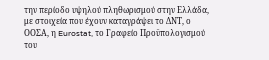την περίοδο υψηλού πληθωρισμού στην Ελλάδα, με στοιχεία που έχουν καταγράψει το ΔΝΤ, ο ΟΟΣΑ, η Eurostat, το Γραφείο Προϋπολογισμού του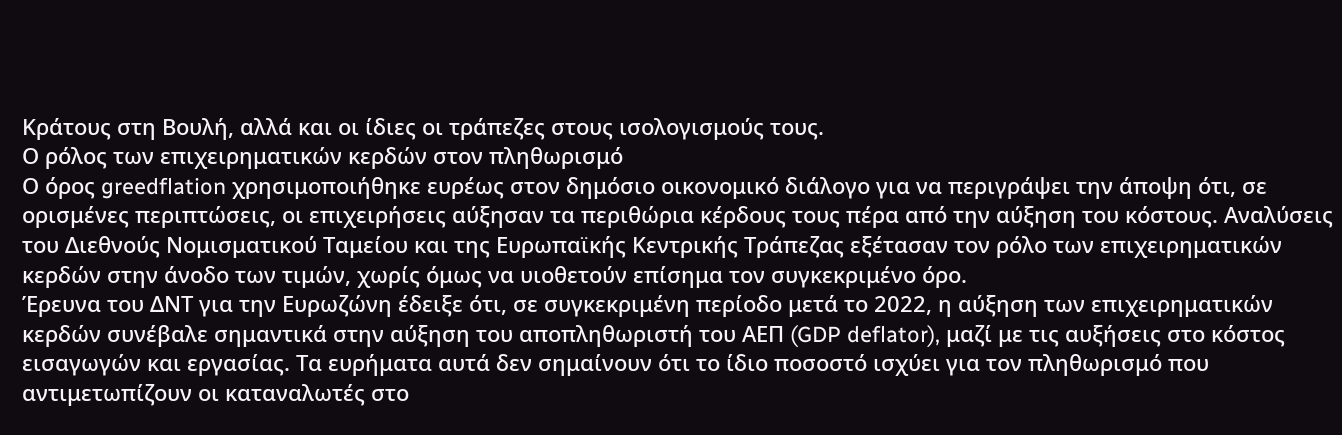Κράτους στη Βουλή, αλλά και οι ίδιες οι τράπεζες στους ισολογισμούς τους.
Ο ρόλος των επιχειρηματικών κερδών στον πληθωρισμό
Ο όρος greedflation χρησιμοποιήθηκε ευρέως στον δημόσιο οικονομικό διάλογο για να περιγράψει την άποψη ότι, σε ορισμένες περιπτώσεις, οι επιχειρήσεις αύξησαν τα περιθώρια κέρδους τους πέρα από την αύξηση του κόστους. Αναλύσεις του Διεθνούς Νομισματικού Ταμείου και της Ευρωπαϊκής Κεντρικής Τράπεζας εξέτασαν τον ρόλο των επιχειρηματικών κερδών στην άνοδο των τιμών, χωρίς όμως να υιοθετούν επίσημα τον συγκεκριμένο όρο.
Έρευνα του ΔΝΤ για την Ευρωζώνη έδειξε ότι, σε συγκεκριμένη περίοδο μετά το 2022, η αύξηση των επιχειρηματικών κερδών συνέβαλε σημαντικά στην αύξηση του αποπληθωριστή του ΑΕΠ (GDP deflator), μαζί με τις αυξήσεις στο κόστος εισαγωγών και εργασίας. Τα ευρήματα αυτά δεν σημαίνουν ότι το ίδιο ποσοστό ισχύει για τον πληθωρισμό που αντιμετωπίζουν οι καταναλωτές στο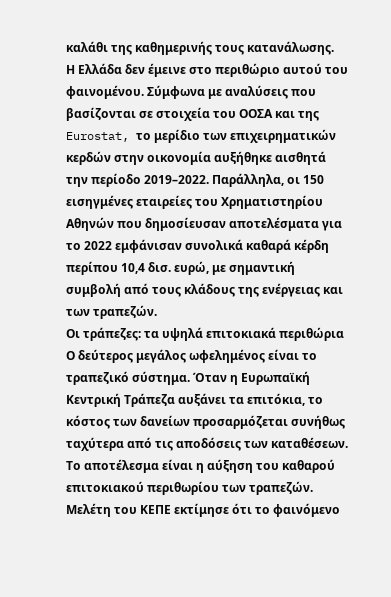καλάθι της καθημερινής τους κατανάλωσης.
Η Ελλάδα δεν έμεινε στο περιθώριο αυτού του φαινομένου. Σύμφωνα με αναλύσεις που βασίζονται σε στοιχεία του ΟΟΣΑ και της Eurostat, το μερίδιο των επιχειρηματικών κερδών στην οικονομία αυξήθηκε αισθητά την περίοδο 2019–2022. Παράλληλα, οι 150 εισηγμένες εταιρείες του Χρηματιστηρίου Αθηνών που δημοσίευσαν αποτελέσματα για το 2022 εμφάνισαν συνολικά καθαρά κέρδη περίπου 10,4 δισ. ευρώ, με σημαντική συμβολή από τους κλάδους της ενέργειας και των τραπεζών.
Οι τράπεζες: τα υψηλά επιτοκιακά περιθώρια
Ο δεύτερος μεγάλος ωφελημένος είναι το τραπεζικό σύστημα. Όταν η Ευρωπαϊκή Κεντρική Τράπεζα αυξάνει τα επιτόκια, το κόστος των δανείων προσαρμόζεται συνήθως ταχύτερα από τις αποδόσεις των καταθέσεων. Το αποτέλεσμα είναι η αύξηση του καθαρού επιτοκιακού περιθωρίου των τραπεζών. Μελέτη του ΚΕΠΕ εκτίμησε ότι το φαινόμενο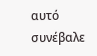αυτό συνέβαλε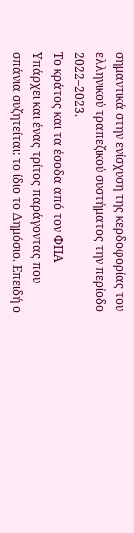σημαντικά στην ενίσχυση της κερδοφορίας του ελληνικού τραπεζικού συστήματος την περίοδο 2022–2023.
Το κράτος και τα έσοδα από τον ΦΠΑ
Υπάρχει και ένας τρίτος παράγοντας που σπάνια συζητείται: το ίδιο το Δημόσιο. Επειδή ο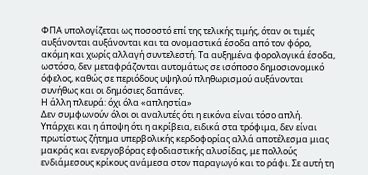ΦΠΑ υπολογίζεται ως ποσοστό επί της τελικής τιμής, όταν οι τιμές αυξάνονται αυξάνονται και τα ονομαστικά έσοδα από τον φόρο, ακόμη και χωρίς αλλαγή συντελεστή. Τα αυξημένα φορολογικά έσοδα, ωστόσο, δεν μεταφράζονται αυτομάτως σε ισόποσο δημοσιονομικό όφελος, καθώς σε περιόδους υψηλού πληθωρισμού αυξάνονται συνήθως και οι δημόσιες δαπάνες.
Η άλλη πλευρά: όχι όλα «απληστία»
Δεν συμφωνούν όλοι οι αναλυτές ότι η εικόνα είναι τόσο απλή. Υπάρχει και η άποψη ότι η ακρίβεια, ειδικά στα τρόφιμα, δεν είναι πρωτίστως ζήτημα υπερβολικής κερδοφορίας αλλά αποτέλεσμα μιας μακράς και ενεργοβόρας εφοδιαστικής αλυσίδας, με πολλούς ενδιάμεσους κρίκους ανάμεσα στον παραγωγό και το ράφι. Σε αυτή τη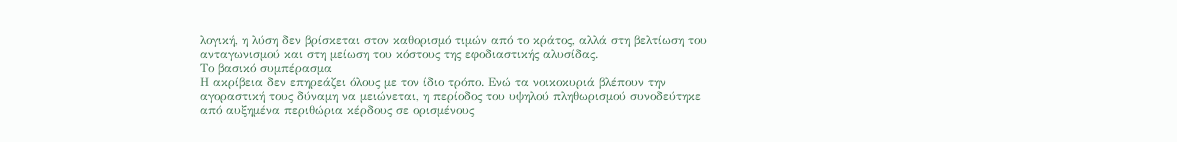λογική, η λύση δεν βρίσκεται στον καθορισμό τιμών από το κράτος, αλλά στη βελτίωση του ανταγωνισμού και στη μείωση του κόστους της εφοδιαστικής αλυσίδας.
Το βασικό συμπέρασμα
Η ακρίβεια δεν επηρεάζει όλους με τον ίδιο τρόπο. Ενώ τα νοικοκυριά βλέπουν την αγοραστική τους δύναμη να μειώνεται, η περίοδος του υψηλού πληθωρισμού συνοδεύτηκε από αυξημένα περιθώρια κέρδους σε ορισμένους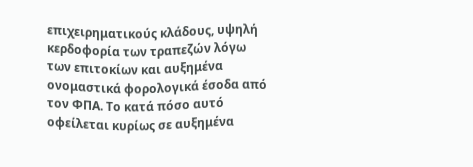επιχειρηματικούς κλάδους, υψηλή κερδοφορία των τραπεζών λόγω των επιτοκίων και αυξημένα ονομαστικά φορολογικά έσοδα από τον ΦΠΑ. Το κατά πόσο αυτό οφείλεται κυρίως σε αυξημένα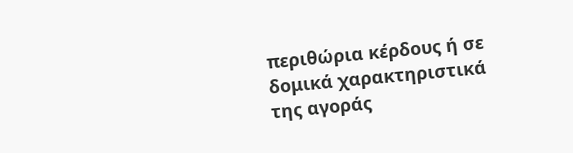περιθώρια κέρδους ή σε δομικά χαρακτηριστικά της αγοράς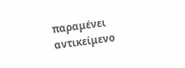παραμένει αντικείμενο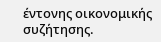έντονης οικονομικής συζήτησης.